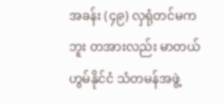အခန်း (၄၉) လှရုံတင်မကဘူး တအားလည်း မာတယ်
ဟွမ်နိုင်ငံ သံတမန်အဖွဲ့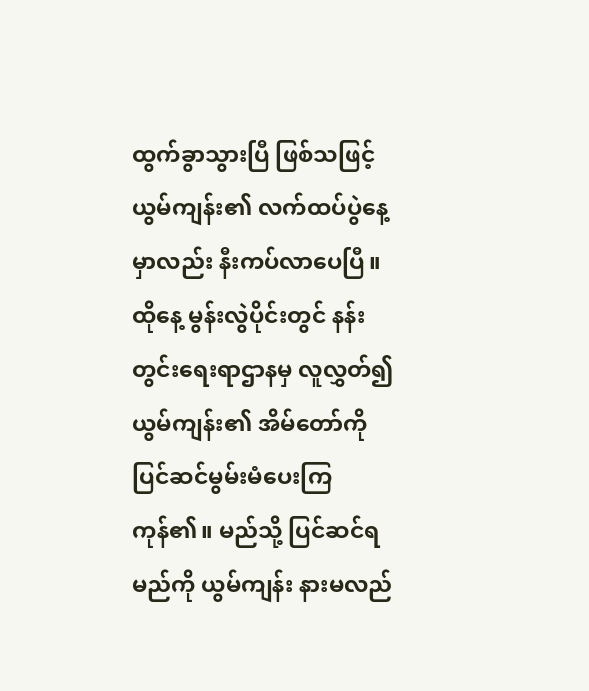ထွက်ခွာသွားပြီ ဖြစ်သဖြင့် ယွမ်ကျန်း၏ လက်ထပ်ပွဲနေ့မှာလည်း နီးကပ်လာပေပြီ။
ထိုနေ့ မွန်းလွဲပိုင်းတွင် နန်းတွင်းရေးရာဌာနမှ လူလွှတ်၍ ယွမ်ကျန်း၏ အိမ်တော်ကို ပြင်ဆင်မွမ်းမံပေးကြကုန်၏။ မည်သို့ ပြင်ဆင်ရမည်ကို ယွမ်ကျန်း နားမလည်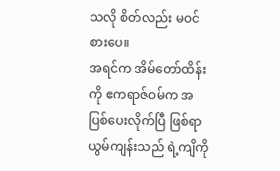သလို စိတ်လည်း မဝင်စားပေ။
အရင်က အိမ်တော်ထိန်းကို ဧကရာဇ်ဝမ်က အပြစ်ပေးလိုက်ပြီ ဖြစ်ရာ ယွမ်ကျန်းသည် ရဲ့ကျိကို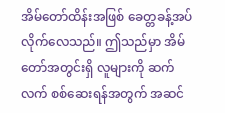အိမ်တော်ထိန်းအဖြစ် ခေတ္တခန့်အပ်လိုက်လေသည်။ ဤသည်မှာ အိမ်တော်အတွင်းရှိ လူများကို ဆက်လက် စစ်ဆေးရန်အတွက် အဆင်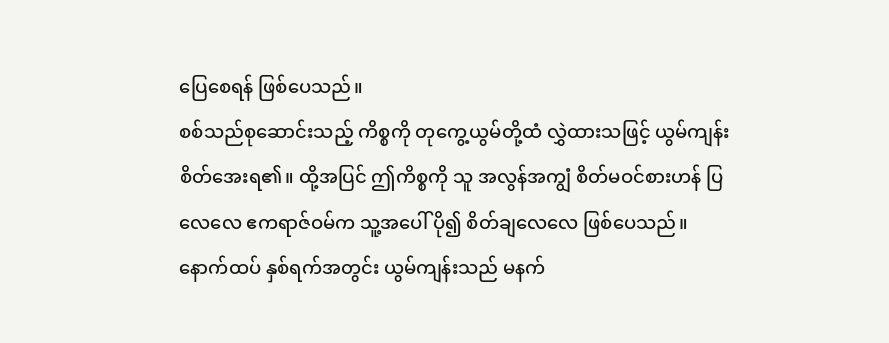ပြေစေရန် ဖြစ်ပေသည်။
စစ်သည်စုဆောင်းသည့် ကိစ္စကို တုကွေ့ယွမ်တို့ထံ လွှဲထားသဖြင့် ယွမ်ကျန်း စိတ်အေးရ၏။ ထို့အပြင် ဤကိစ္စကို သူ အလွန်အကျွံ စိတ်မဝင်စားဟန် ပြလေလေ ဧကရာဇ်ဝမ်က သူ့အပေါ် ပို၍ စိတ်ချလေလေ ဖြစ်ပေသည်။
နောက်ထပ် နှစ်ရက်အတွင်း ယွမ်ကျန်းသည် မနက်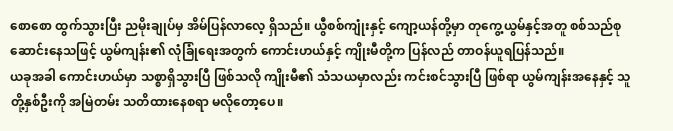စောစော ထွက်သွားပြီး ညမိုးချုပ်မှ အိမ်ပြန်လာလေ့ ရှိသည်။ ယွီစစ်ကျုံးနှင့် ကျော့ယန်တို့မှာ တုကွေ့ယွမ်နှင့်အတူ စစ်သည်စုဆောင်းနေသဖြင့် ယွမ်ကျန်း၏ လုံခြုံရေးအတွက် ကောင်းဟယ်နှင့် ကျိုးမီတို့က ပြန်လည် တာဝန်ယူရပြန်သည်။
ယခုအခါ ကောင်းဟယ်မှာ သစ္စာရှိသွားပြီ ဖြစ်သလို ကျိုးမီ၏ သံသယမှာလည်း ကင်းစင်သွားပြီ ဖြစ်ရာ ယွမ်ကျန်းအနေနှင့် သူတို့နှစ်ဦးကို အမြဲတမ်း သတိထားနေစရာ မလိုတော့ပေ။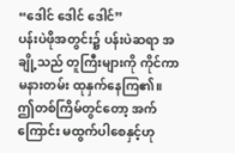“ဒေါင် ဒေါင် ဒေါင်”
ပန်းပဲဖိုအတွင်း၌ ပန်းပဲဆရာ အချို့သည် တူကြီးများကို ကိုင်ကာ မနားတမ်း ထုနှက်နေကြ၏။
ဤတစ်ကြိမ်တွင်တော့ အက်ကြောင်း မထွက်ပါစေနှင့်ဟု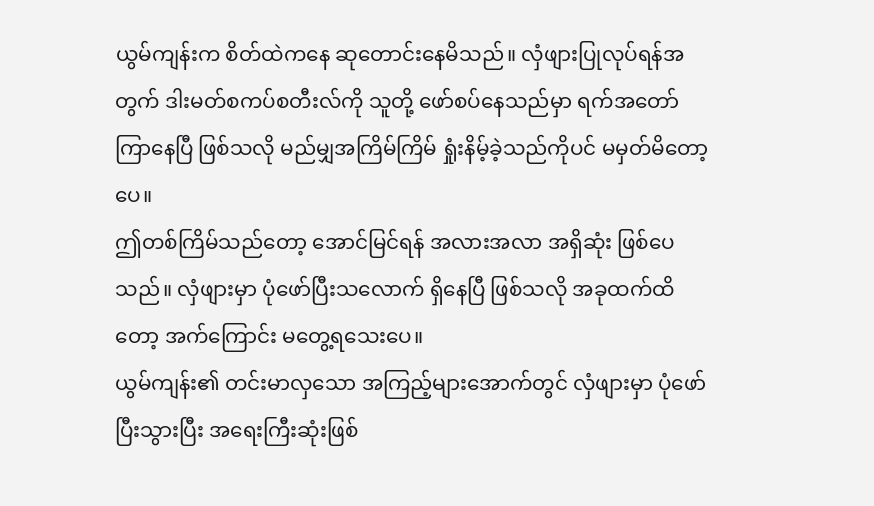ယွမ်ကျန်းက စိတ်ထဲကနေ ဆုတောင်းနေမိသည်။ လှံဖျားပြုလုပ်ရန်အတွက် ဒါးမတ်စကပ်စတီးလ်ကို သူတို့ ဖော်စပ်နေသည်မှာ ရက်အတော်ကြာနေပြီ ဖြစ်သလို မည်မျှအကြိမ်ကြိမ် ရှုံးနိမ့်ခဲ့သည်ကိုပင် မမှတ်မိတော့ပေ။
ဤတစ်ကြိမ်သည်တော့ အောင်မြင်ရန် အလားအလာ အရှိဆုံး ဖြစ်ပေသည်။ လှံဖျားမှာ ပုံဖော်ပြီးသလောက် ရှိနေပြီ ဖြစ်သလို အခုထက်ထိတော့ အက်ကြောင်း မတွေ့ရသေးပေ။
ယွမ်ကျန်း၏ တင်းမာလှသော အကြည့်များအောက်တွင် လှံဖျားမှာ ပုံဖော်ပြီးသွားပြီး အရေးကြီးဆုံးဖြစ်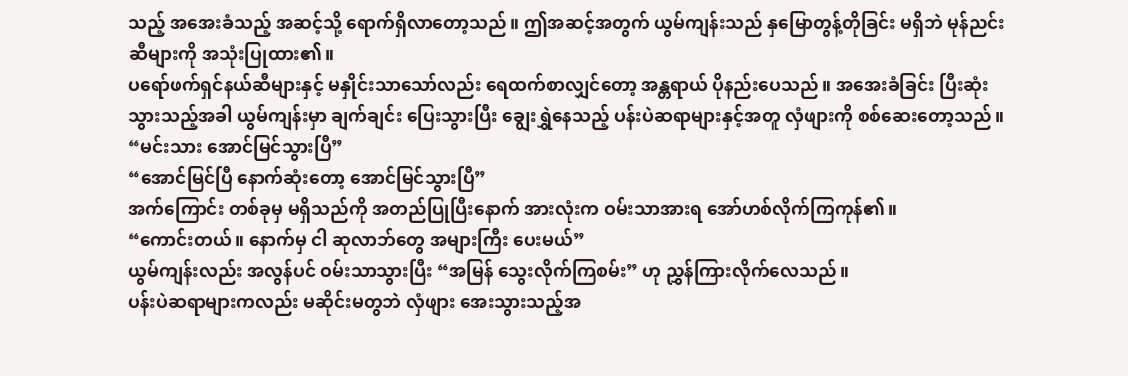သည့် အအေးခံသည့် အဆင့်သို့ ရောက်ရှိလာတော့သည်။ ဤအဆင့်အတွက် ယွမ်ကျန်းသည် နှမြောတွန့်တိုခြင်း မရှိဘဲ မုန်ညင်းဆီများကို အသုံးပြုထား၏။
ပရော်ဖက်ရှင်နယ်ဆီများနှင့် မနှိုင်းသာသော်လည်း ရေထက်စာလျှင်တော့ အန္တရာယ် ပိုနည်းပေသည်။ အအေးခံခြင်း ပြီးဆုံးသွားသည့်အခါ ယွမ်ကျန်းမှာ ချက်ချင်း ပြေးသွားပြီး ချွေးရွှဲနေသည့် ပန်းပဲဆရာများနှင့်အတူ လှံဖျားကို စစ်ဆေးတော့သည်။
“မင်းသား အောင်မြင်သွားပြီ”
“အောင်မြင်ပြီ နောက်ဆုံးတော့ အောင်မြင်သွားပြီ”
အက်ကြောင်း တစ်ခုမှ မရှိသည်ကို အတည်ပြုပြီးနောက် အားလုံးက ဝမ်းသာအားရ အော်ဟစ်လိုက်ကြကုန်၏။
“ကောင်းတယ်။ နောက်မှ ငါ ဆုလာဘ်တွေ အများကြီး ပေးမယ်”
ယွမ်ကျန်းလည်း အလွန်ပင် ဝမ်းသာသွားပြီး “အမြန် သွေးလိုက်ကြစမ်း” ဟု ညွှန်ကြားလိုက်လေသည်။
ပန်းပဲဆရာများကလည်း မဆိုင်းမတွဘဲ လှံဖျား အေးသွားသည့်အ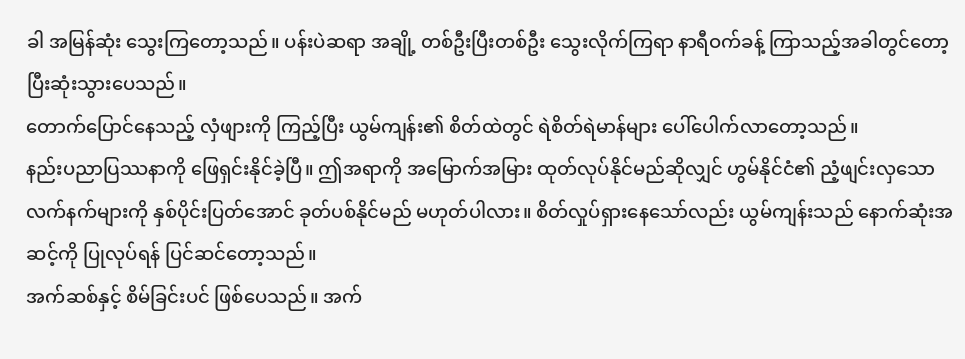ခါ အမြန်ဆုံး သွေးကြတော့သည်။ ပန်းပဲဆရာ အချို့ တစ်ဦးပြီးတစ်ဦး သွေးလိုက်ကြရာ နာရီဝက်ခန့် ကြာသည့်အခါတွင်တော့ ပြီးဆုံးသွားပေသည်။
တောက်ပြောင်နေသည့် လှံဖျားကို ကြည့်ပြီး ယွမ်ကျန်း၏ စိတ်ထဲတွင် ရဲစိတ်ရဲမာန်များ ပေါ်ပေါက်လာတော့သည်။
နည်းပညာပြဿနာကို ဖြေရှင်းနိုင်ခဲ့ပြီ။ ဤအရာကို အမြောက်အမြား ထုတ်လုပ်နိုင်မည်ဆိုလျှင် ဟွမ်နိုင်ငံ၏ ညံ့ဖျင်းလှသော လက်နက်များကို နှစ်ပိုင်းပြတ်အောင် ခုတ်ပစ်နိုင်မည် မဟုတ်ပါလား။ စိတ်လှုပ်ရှားနေသော်လည်း ယွမ်ကျန်းသည် နောက်ဆုံးအဆင့်ကို ပြုလုပ်ရန် ပြင်ဆင်တော့သည်။
အက်ဆစ်နှင့် စိမ်ခြင်းပင် ဖြစ်ပေသည်။ အက်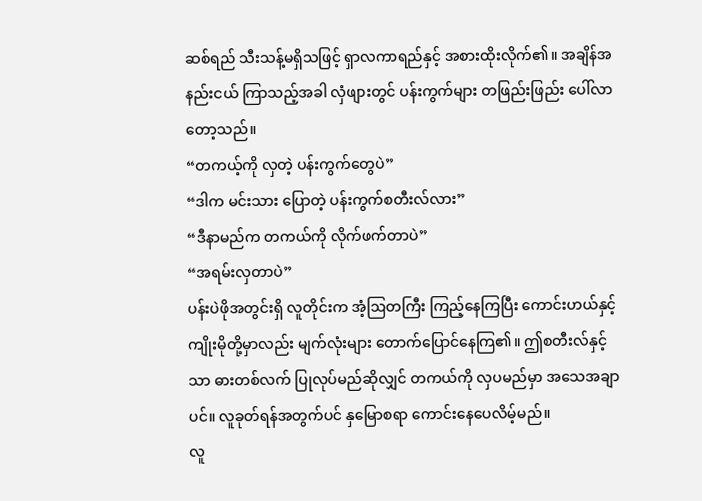ဆစ်ရည် သီးသန့်မရှိသဖြင့် ရှာလကာရည်နှင့် အစားထိုးလိုက်၏။ အချိန်အနည်းငယ် ကြာသည့်အခါ လှံဖျားတွင် ပန်းကွက်များ တဖြည်းဖြည်း ပေါ်လာတော့သည်။
“တကယ့်ကို လှတဲ့ ပန်းကွက်တွေပဲ”
“ဒါက မင်းသား ပြောတဲ့ ပန်းကွက်စတီးလ်လား”
“ဒီနာမည်က တကယ်ကို လိုက်ဖက်တာပဲ”
“အရမ်းလှတာပဲ”
ပန်းပဲဖိုအတွင်းရှိ လူတိုင်းက အံ့ဩတကြီး ကြည့်နေကြပြီး ကောင်းဟယ်နှင့် ကျိုးမိုတို့မှာလည်း မျက်လုံးများ တောက်ပြောင်နေကြ၏။ ဤစတီးလ်နှင့်သာ ဓားတစ်လက် ပြုလုပ်မည်ဆိုလျှင် တကယ်ကို လှပမည်မှာ အသေအချာပင်။ လူခုတ်ရန်အတွက်ပင် နှမြောစရာ ကောင်းနေပေလိမ့်မည်။
လူ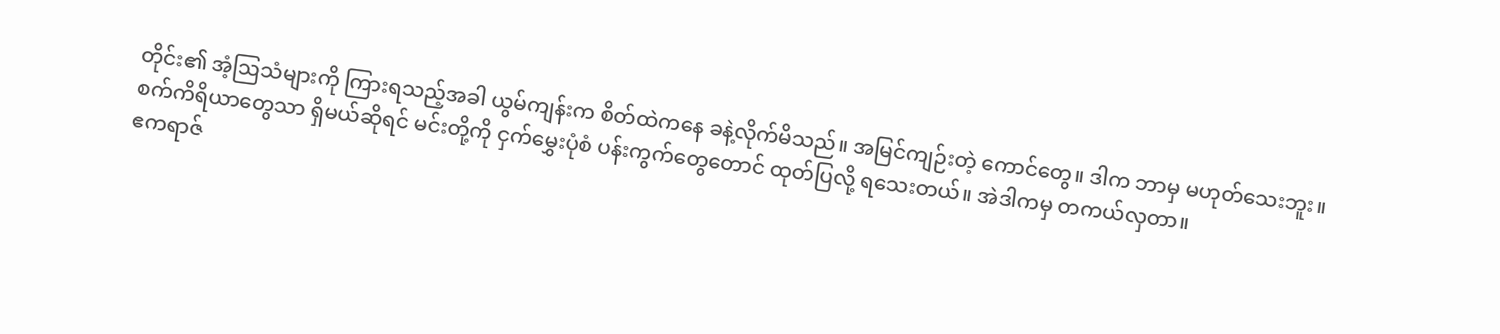တိုင်း၏ အံ့ဩသံများကို ကြားရသည့်အခါ ယွမ်ကျန်းက စိတ်ထဲကနေ ခနဲ့လိုက်မိသည်။ အမြင်ကျဉ်းတဲ့ ကောင်တွေ။ ဒါက ဘာမှ မဟုတ်သေးဘူး။
စက်ကိရိယာတွေသာ ရှိမယ်ဆိုရင် မင်းတို့ကို ငှက်မွှေးပုံစံ ပန်းကွက်တွေတောင် ထုတ်ပြလို့ ရသေးတယ်။ အဲဒါကမှ တကယ်လှတာ။
ဧကရာဇ်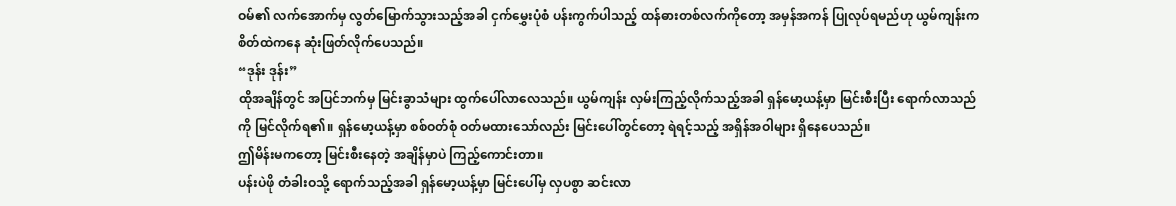ဝမ်၏ လက်အောက်မှ လွတ်မြောက်သွားသည့်အခါ ငှက်မွှေးပုံစံ ပန်းကွက်ပါသည့် ထန်ဓားတစ်လက်ကိုတော့ အမှန်အကန် ပြုလုပ်ရမည်ဟု ယွမ်ကျန်းက စိတ်ထဲကနေ ဆုံးဖြတ်လိုက်ပေသည်။
“ဒုန်း ဒုန်း”
ထိုအချိန်တွင် အပြင်ဘက်မှ မြင်းခွာသံများ ထွက်ပေါ်လာလေသည်။ ယွမ်ကျန်း လှမ်းကြည့်လိုက်သည့်အခါ ရှန်မော့ယန့်မှာ မြင်းစီးပြီး ရောက်လာသည်ကို မြင်လိုက်ရ၏။ ရှန်မော့ယန့်မှာ စစ်ဝတ်စုံ ဝတ်မထားသော်လည်း မြင်းပေါ်တွင်တော့ ရဲရင့်သည့် အရှိန်အဝါများ ရှိနေပေသည်။
ဤမိန်းမကတော့ မြင်းစီးနေတဲ့ အချိန်မှာပဲ ကြည့်ကောင်းတာ။
ပန်းပဲဖို တံခါးဝသို့ ရောက်သည့်အခါ ရှန်မော့ယန့်မှာ မြင်းပေါ်မှ လှပစွာ ဆင်းလာ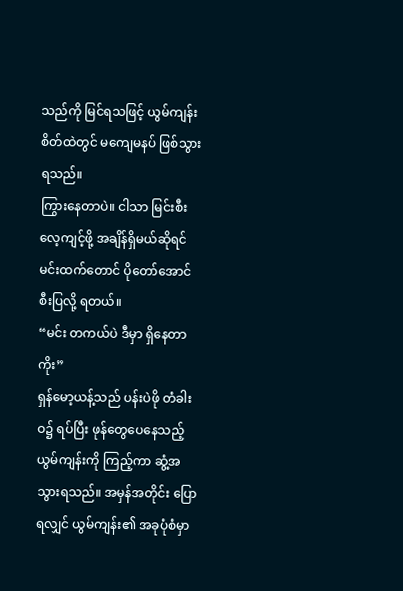သည်ကို မြင်ရသဖြင့် ယွမ်ကျန်း စိတ်ထဲတွင် မကျေမနပ် ဖြစ်သွားရသည်။
ကြွားနေတာပဲ။ ငါသာ မြင်းစီးလေ့ကျင့်ဖို့ အချိန်ရှိမယ်ဆိုရင် မင်းထက်တောင် ပိုတော်အောင် စီးပြလို့ ရတယ်။
“မင်း တကယ်ပဲ ဒီမှာ ရှိနေတာကိုး”
ရှန်မော့ယန့်သည် ပန်းပဲဖို တံခါးဝ၌ ရပ်ပြီး ဖုန်တွေပေနေသည့် ယွမ်ကျန်းကို ကြည့်ကာ ဆွံ့အသွားရသည်။ အမှန်အတိုင်း ပြောရလျှင် ယွမ်ကျန်း၏ အခုပုံစံမှာ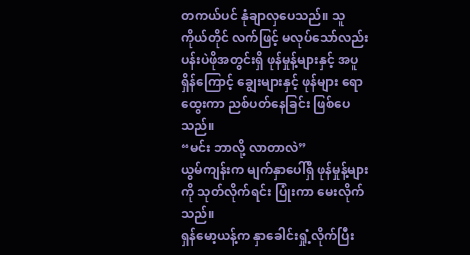တကယ်ပင် နုံချာလှပေသည်။ သူကိုယ်တိုင် လက်ဖြင့် မလုပ်သော်လည်း ပန်းပဲဖိုအတွင်းရှိ ဖုန်မှုန့်များနှင့် အပူရှိန်ကြောင့် ချွေးများနှင့် ဖုန်များ ရောထွေးကာ ညစ်ပတ်နေခြင်း ဖြစ်ပေသည်။
“မင်း ဘာလို့ လာတာလဲ”
ယွမ်ကျန်းက မျက်နှာပေါ်ရှိ ဖုန်မှုန့်များကို သုတ်လိုက်ရင်း ပြုံးကာ မေးလိုက်သည်။
ရှန်မော့ယန့်က နှာခေါင်းရှုံ့လိုက်ပြီး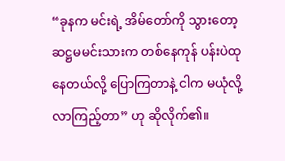“ခုနက မင်းရဲ့ အိမ်တော်ကို သွားတော့ ဆဋ္ဌမမင်းသားက တစ်နေကုန် ပန်းပဲထုနေတယ်လို့ ပြောကြတာနဲ့ ငါက မယုံလို့ လာကြည့်တာ” ဟု ဆိုလိုက်၏။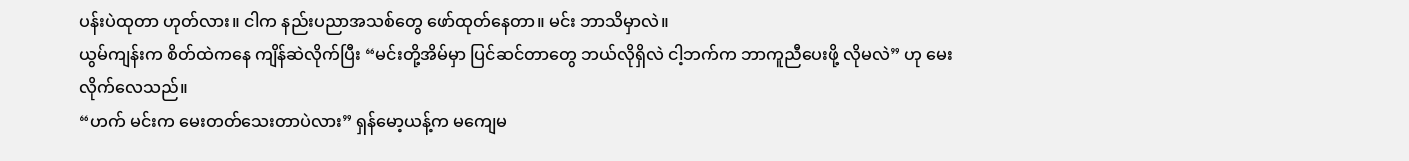ပန်းပဲထုတာ ဟုတ်လား။ ငါက နည်းပညာအသစ်တွေ ဖော်ထုတ်နေတာ။ မင်း ဘာသိမှာလဲ။
ယွမ်ကျန်းက စိတ်ထဲကနေ ကျိန်ဆဲလိုက်ပြီး “မင်းတို့အိမ်မှာ ပြင်ဆင်တာတွေ ဘယ်လိုရှိလဲ ငါ့ဘက်က ဘာကူညီပေးဖို့ လိုမလဲ” ဟု မေးလိုက်လေသည်။
“ဟက် မင်းက မေးတတ်သေးတာပဲလား” ရှန်မော့ယန့်က မကျေမ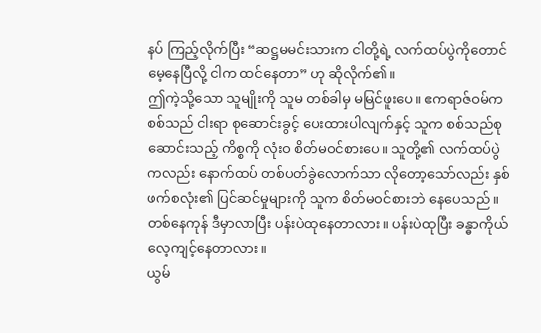နပ် ကြည့်လိုက်ပြီး “ဆဋ္ဌမမင်းသားက ငါတို့ရဲ့ လက်ထပ်ပွဲကိုတောင် မေ့နေပြီလို့ ငါက ထင်နေတာ” ဟု ဆိုလိုက်၏။
ဤကဲ့သို့သော သူမျိုးကို သူမ တစ်ခါမှ မမြင်ဖူးပေ။ ဧကရာဇ်ဝမ်က စစ်သည် ငါးရာ စုဆောင်းခွင့် ပေးထားပါလျက်နှင့် သူက စစ်သည်စုဆောင်းသည့် ကိစ္စကို လုံးဝ စိတ်မဝင်စားပေ။ သူတို့၏ လက်ထပ်ပွဲကလည်း နောက်ထပ် တစ်ပတ်ခွဲလောက်သာ လိုတော့သော်လည်း နှစ်ဖက်စလုံး၏ ပြင်ဆင်မှုများကို သူက စိတ်မဝင်စားဘဲ နေပေသည်။
တစ်နေကုန် ဒီမှာလာပြီး ပန်းပဲထုနေတာလား။ ပန်းပဲထုပြီး ခန္ဓာကိုယ် လေ့ကျင့်နေတာလား။
ယွမ်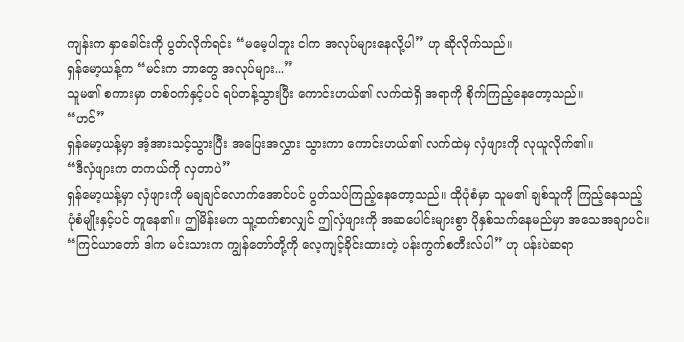ကျန်းက နှာခေါင်းကို ပွတ်လိုက်ရင်း “မမေ့ပါဘူး ငါက အလုပ်များနေလို့ပါ” ဟု ဆိုလိုက်သည်။
ရှန်မော့ယန့်က “မင်းက ဘာတွေ အလုပ်များ...”
သူမ၏ စကားမှာ တစ်ဝက်နှင့်ပင် ရပ်တန့်သွားပြီး ကောင်းဟယ်၏ လက်ထဲရှိ အရာကို စိုက်ကြည့်နေတော့သည်။
“ဟင်”
ရှန်မော့ယန့်မှာ အံ့အားသင့်သွားပြီး အပြေးအလွှား သွားကာ ကောင်းဟယ်၏ လက်ထဲမှ လှံဖျားကို လုယူလိုက်၏။
“ဒီလှံဖျားက တကယ်ကို လှတာပဲ”
ရှန်မော့ယန့်မှာ လှံဖျားကို မချချင်လောက်အောင်ပင် ပွတ်သပ်ကြည့်နေတော့သည်။ ထိုပုံစံမှာ သူမ၏ ချစ်သူကို ကြည့်နေသည့် ပုံစံမျိုးနှင့်ပင် တူနေ၏။ ဤမိန်းမက သူ့ထက်စာလျှင် ဤလှံဖျားကို အဆပေါင်းများစွာ ပိုနှစ်သက်နေမည်မှာ အသေအချာပင်။
“ကြင်ယာတော် ဒါက မင်းသားက ကျွန်တော်တို့ကို လေ့ကျင့်ခိုင်းထားတဲ့ ပန်းကွက်စတီးလ်ပါ” ဟု ပန်းပဲဆရာ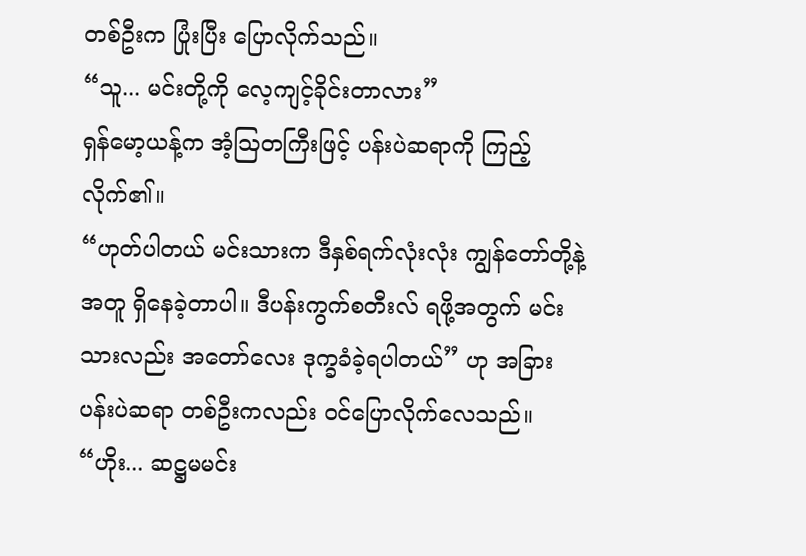တစ်ဦးက ပြုံးပြီး ပြောလိုက်သည်။
“သူ... မင်းတို့ကို လေ့ကျင့်ခိုင်းတာလား”
ရှန်မော့ယန့်က အံ့ဩတကြီးဖြင့် ပန်းပဲဆရာကို ကြည့်လိုက်၏။
“ဟုတ်ပါတယ် မင်းသားက ဒီနှစ်ရက်လုံးလုံး ကျွန်တော်တို့နဲ့အတူ ရှိနေခဲ့တာပါ။ ဒီပန်းကွက်စတီးလ် ရဖို့အတွက် မင်းသားလည်း အတော်လေး ဒုက္ခခံခဲ့ရပါတယ်” ဟု အခြား ပန်းပဲဆရာ တစ်ဦးကလည်း ဝင်ပြောလိုက်လေသည်။
“ဟိုး... ဆဋ္ဌမမင်း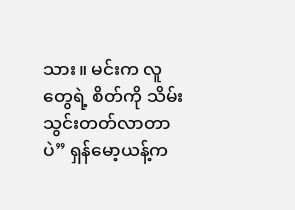သား။ မင်းက လူတွေရဲ့ စိတ်ကို သိမ်းသွင်းတတ်လာတာပဲ” ရှန်မော့ယန့်က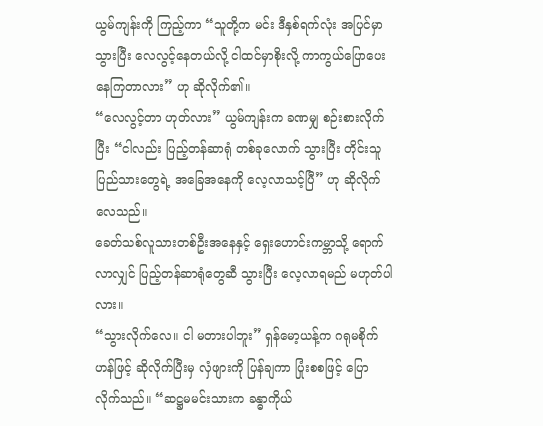ယွမ်ကျန်းကို ကြည့်ကာ “သူတို့က မင်း ဒီနှစ်ရက်လုံး အပြင်မှာ သွားပြီး လေလွင့်နေတယ်လို့ ငါထင်မှာစိုးလို့ ကာကွယ်ပြောပေးနေကြတာလား” ဟု ဆိုလိုက်၏။
“လေလွင့်တာ ဟုတ်လား” ယွမ်ကျန်းက ခဏမျှ စဉ်းစားလိုက်ပြီး “ငါလည်း ပြည့်တန်ဆာရုံ တစ်ခုလောက် သွားပြီး တိုင်းသူပြည်သားတွေရဲ့ အခြေအနေကို လေ့လာသင့်ပြီ” ဟု ဆိုလိုက်လေသည်။
ခေတ်သစ်လူသားတစ်ဦးအနေနှင့် ရှေးဟောင်းကမ္ဘာသို့ ရောက်လာလျှင် ပြည့်တန်ဆာရုံတွေဆီ သွားပြီး လေ့လာရမည် မဟုတ်ပါလား။
“သွားလိုက်လေ။ ငါ မတားပါဘူး” ရှန်မော့ယန့်က ဂရုမစိုက်ဟန်ဖြင့် ဆိုလိုက်ပြီးမှ လှံဖျားကို ပြန်ချကာ ပြုံးစစဖြင့် ပြောလိုက်သည်။ “ဆဋ္ဌမမင်းသားက ခန္ဓာကိုယ်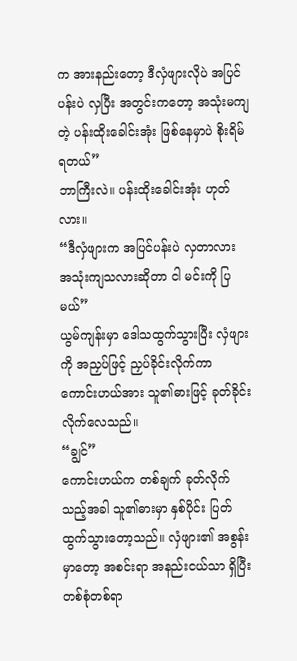က အားနည်းတော့ ဒီလှံဖျားလိုပဲ အပြင်ပန်းပဲ လှပြီး အတွင်းကတော့ အသုံးမကျတဲ့ ပန်းထိုးခေါင်းအုံး ဖြစ်နေမှာပဲ စိုးရိမ်ရတယ်”
ဘာကြီးလဲ။ ပန်းထိုးခေါင်းအုံး ဟုတ်လား။
“ဒီလှံဖျားက အပြင်ပန်းပဲ လှတာလား အသုံးကျသလားဆိုတာ ငါ မင်းကို ပြမယ်”
ယွမ်ကျန်းမှာ ဒေါသထွက်သွားပြီး လှံဖျားကို အညှပ်ဖြင့် ညှပ်ခိုင်းလိုက်ကာ ကောင်းဟယ်အား သူ၏ဓားဖြင့် ခုတ်ခိုင်းလိုက်လေသည်။
“ချွင်”
ကောင်းဟယ်က တစ်ချက် ခုတ်လိုက်သည့်အခါ သူ၏ဓားမှာ နှစ်ပိုင်း ပြတ်ထွက်သွားတော့သည်။ လှံဖျား၏ အစွန်းမှာတော့ အစင်းရာ အနည်းငယ်သာ ရှိပြီး တစ်စုံတစ်ရာ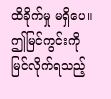ထိခိုက်မှု မရှိပေ။
ဤမြင်ကွင်းကို မြင်လိုက်ရသည့်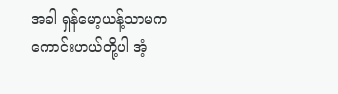အခါ ရှန်မော့ယန့်သာမက ကောင်းဟယ်တို့ပါ အံ့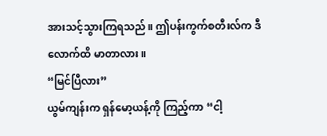အားသင့်သွားကြရသည်။ ဤပန်းကွက်စတီးလ်က ဒီလောက်ထိ မာတာလား။
“မြင်ပြီလား”
ယွမ်ကျန်းက ရှန်မော့ယန့်ကို ကြည့်ကာ “ငါ့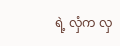ရဲ့ လှံက လှ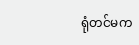ရုံတင်မက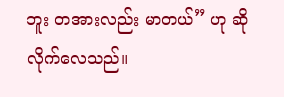ဘူး တအားလည်း မာတယ်” ဟု ဆိုလိုက်လေသည်။